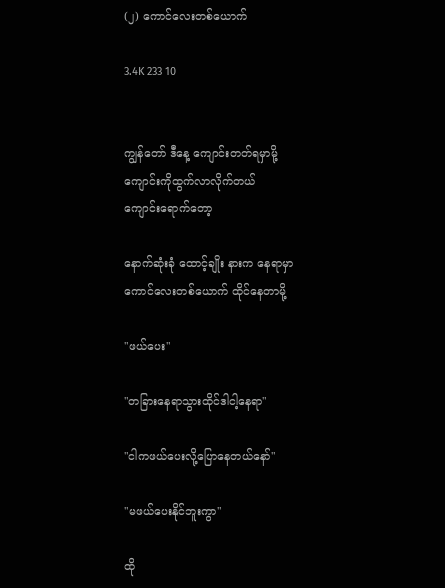(၂) ကောင်လေးတစ်ယောက်

3.4K 233 10


ကျွန်တော် ဒီနေ့ ကျောင်းတတ်ရမှာမို့ ကျောင်းကိုထွက်လာလိုက်တယ်
ကျောင်းရောက်တော့

နောက်ဆုံးခုံ ထောင့်ချိုး နားက နေရာမှာ ကောင်လေးတစ်ယောက် ထိုင်နေတာမို့

"ဖယ်ပေး"

"တခြားနေရာသွားထိုင်ဒါငါ့နေရာ"

"ငါကဖယ်ပေးလို့ပြောနေတယ်နော်"

"မဖယ်ပေးနိုင်ဘူးကွာ"

ထို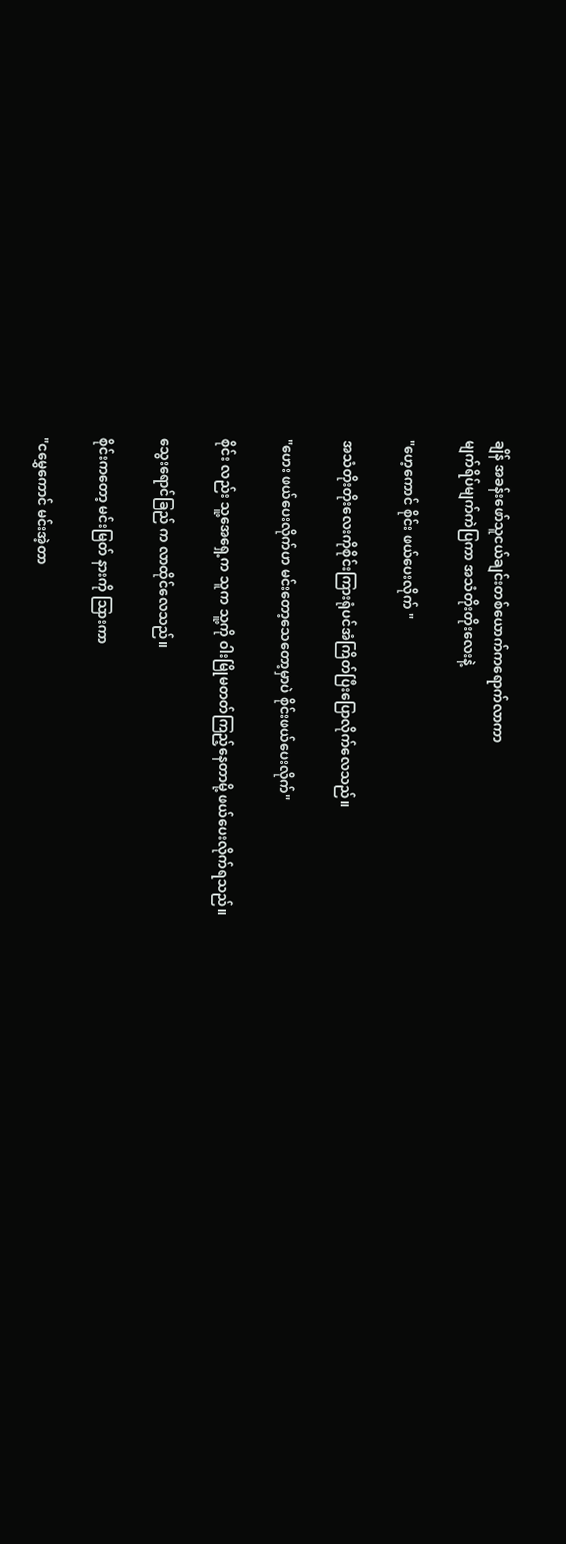ချိန် အခန်းဖော်သူငယ်ချင်းတစ်ယောက်ကရောက်လာကာ
မျက်ရိပ်မျက်ကဲပြကာ အသံတိုးတိုးလေးနဲ့

"ဟေ့ကောင် စိုင်း ဖယ်ပေးလိုက် "

အသံတိုးတိုးလေးကိုစိုင်းကြားရုံပင်အံကြိတ်ပြီးပြောလိုက်လေသည်။

"ဟေး ဖယ်ပေးလိုက်ဟ မင်းတော့သေတော့မှာပဲ စိုင်းဖယ်ပေးလိုက်"

စိုင်း လည်း သူ့အေရှေ့က သူက သူ့ကို ဝါးမြိုမတတ်ကြည့်နေတာမို့ ဖယ်ပေးလိုက်ရသည်။

သွေးရောင်ခြည် က လာထိုင်လေသည်။

စိုင်းကတော့ မင်းမြတ် နားကို သြားကာ

"ငမွှေကောင် မင်းအဲ့တာ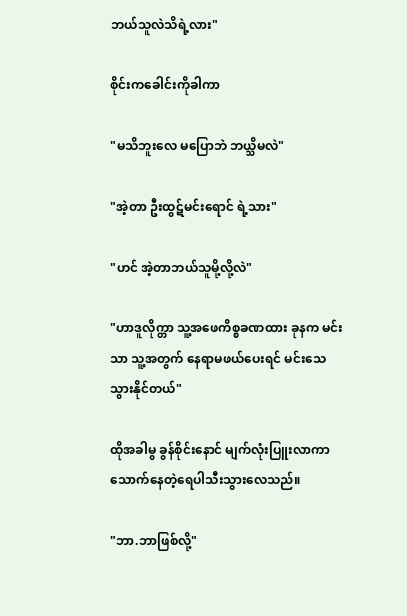ဘယ်သူလဲသိရဲ့လား"

စိုင်းကခေါင်းကိုခါကာ

"မသိဘူးလေ မပြောဘဲ ဘယ္သိမလဲ"

"အဲ့တာ ဦးထွဋ်မင်းရောင် ရဲ့သား"

"ဟင် အဲ့တာဘယ်သူမို့လို့လဲ"

"ဟာဒူလိုက္တာ သူ့အဖေကိစ္စခဏထား ခုနက မင်းသာ သူ့အတွက် နေရာမဖယ်ပေးရင် မင်းသေ သွားနိုင်တယ်"

ထိုအခါမွ ခွန်စိုင်းနောင် မျက်လုံးပြူးလာကာ
သောက်နေတဲ့ရေပါသီးသွားလေသည်။

"ဘာ.ဘာဖြစ်လို့"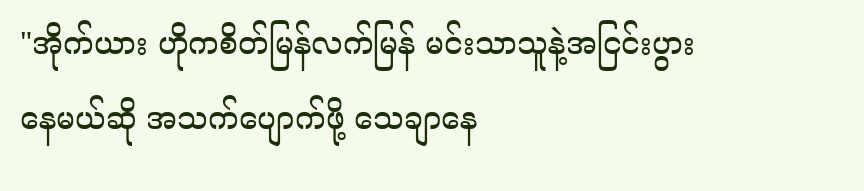"အိုက်ယား ဟိုကစိတ်မြန်လက်မြန် မင်းသာသူနဲ့အငြင်းပွားနေမယ်ဆို အသက်ပျောက်ဖို့ သေချာနေ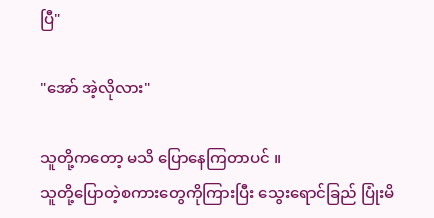ပြီ"

"အော် အဲ့လိုလား"

သူတို့ကတော့ မသိ ပြောနေကြတာပင် ။
သူတို့ပြောတဲ့စကားတွေကိုကြားပြီး သွေးရောင်ခြည် ပြုံးမိ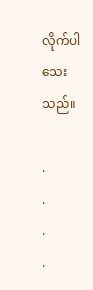လိုက်ပါသေးသည်။

.
.
.
.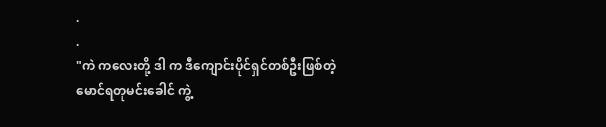.
.
"ကဲ ကလေးတို့ ဒါ က ဒီကျောင်းပိုင်ရှင်တစ်ဦးဖြစ်တဲ့
မောင်ရတုမင်းခေါင် ကွဲ့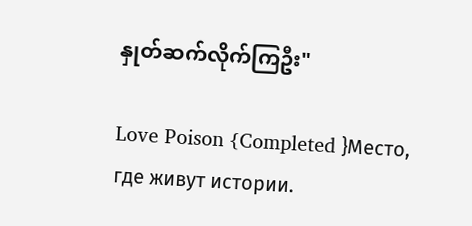နှုတ်ဆက်လိုက်ကြဦး"

Love Poison {Completed }Место, где живут истории.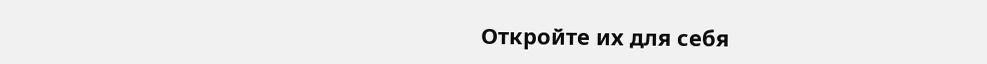Откройте их для себя